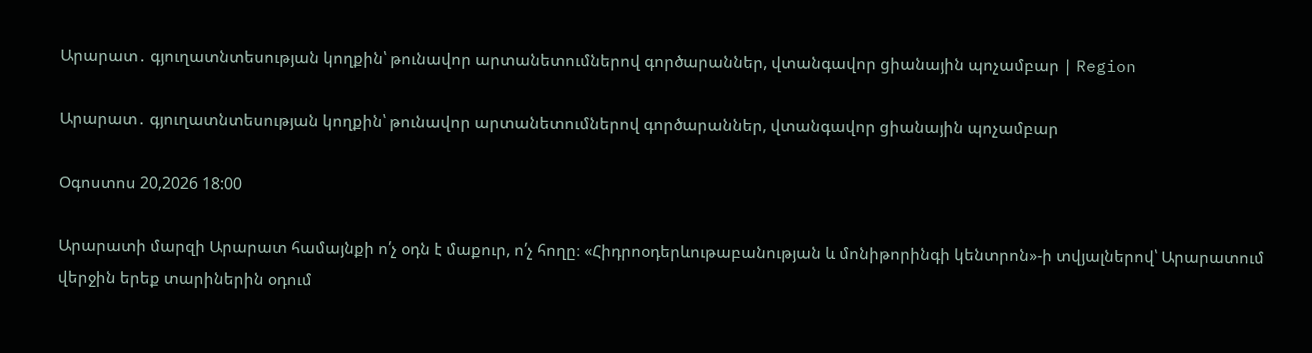Արարատ․ գյուղատնտեսության կողքին՝ թունավոր արտանետումներով գործարաններ, վտանգավոր ցիանային պոչամբար | Region

Արարատ․ գյուղատնտեսության կողքին՝ թունավոր արտանետումներով գործարաններ, վտանգավոր ցիանային պոչամբար

Օգոստոս 20,2026 18:00

Արարատի մարզի Արարատ համայնքի ո՛չ օդն է մաքուր, ո՛չ հողը։ «Հիդրոօդերևութաբանության և մոնիթորինգի կենտրոն»-ի տվյալներով՝ Արարատում վերջին երեք տարիներին օդում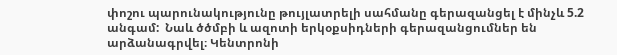փոշու պարունակությունը թույլատրելի սահմանը գերազանցել է մինչև 5.2 անգամ:  Նաև ծծմբի և ազոտի երկօքսիդների գերազանցումներ են արձանագրվել։ Կենտրոնի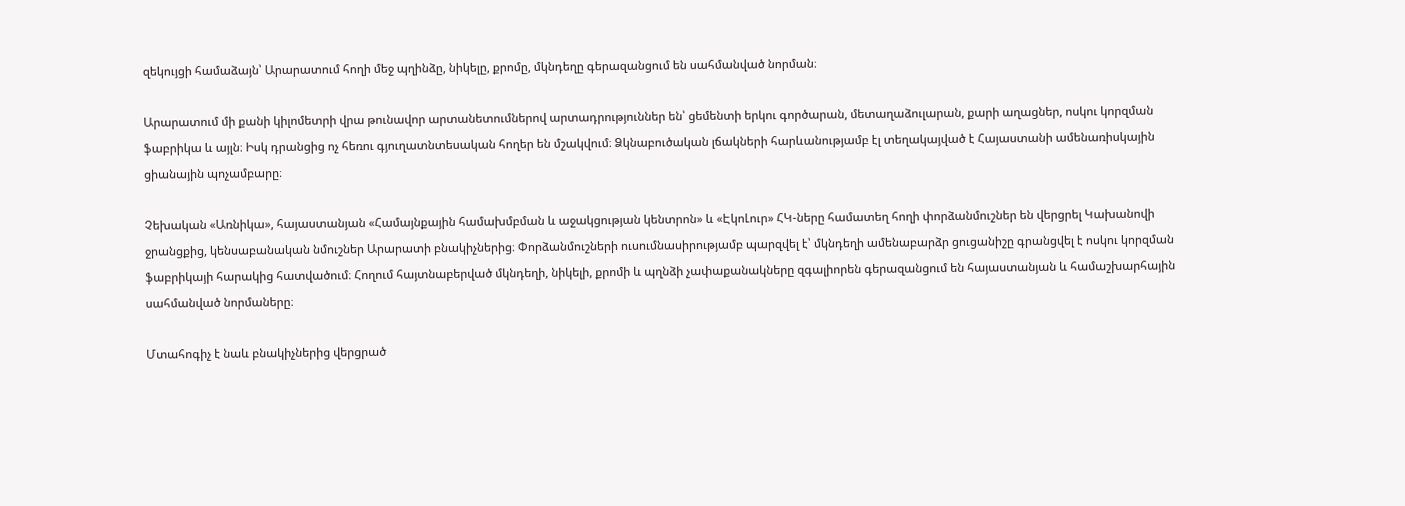զեկույցի համաձայն՝ Արարատում հողի մեջ պղինձը, նիկելը, քրոմը, մկնդեղը գերազանցում են սահմանված նորման։

Արարատում մի քանի կիլոմետրի վրա թունավոր արտանետումներով արտադրություններ են՝ ցեմենտի երկու գործարան, մետաղաձուլարան, քարի աղացներ, ոսկու կորզման ֆաբրիկա և այլն։ Իսկ դրանցից ոչ հեռու գյուղատնտեսական հողեր են մշակվում։ Ձկնաբուծական լճակների հարևանությամբ էլ տեղակայված է Հայաստանի ամենառիսկային ցիանային պոչամբարը։

Չեխական «Առնիկա», հայաստանյան «Համայնքային համախմբման և աջակցության կենտրոն» և «ԷկոԼուր» ՀԿ-ները համատեղ հողի փորձանմուշներ են վերցրել Կախանովի ջրանցքից, կենսաբանական նմուշներ Արարատի բնակիչներից։ Փորձանմուշների ուսումնասիրությամբ պարզվել է՝ մկնդեղի ամենաբարձր ցուցանիշը գրանցվել է ոսկու կորզման ֆաբրիկայի հարակից հատվածում։ Հողում հայտնաբերված մկնդեղի, նիկելի, քրոմի և պղնձի չափաքանակները զգալիորեն գերազանցում են հայաստանյան և համաշխարհային սահմանված նորմաները։

Մտահոգիչ է նաև բնակիչներից վերցրած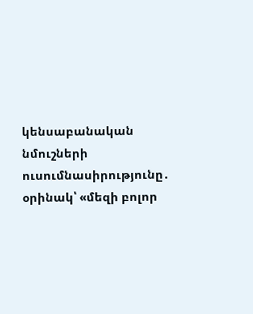կենսաբանական նմուշների ուսումնասիրությունը․ օրինակ՝ «մեզի բոլոր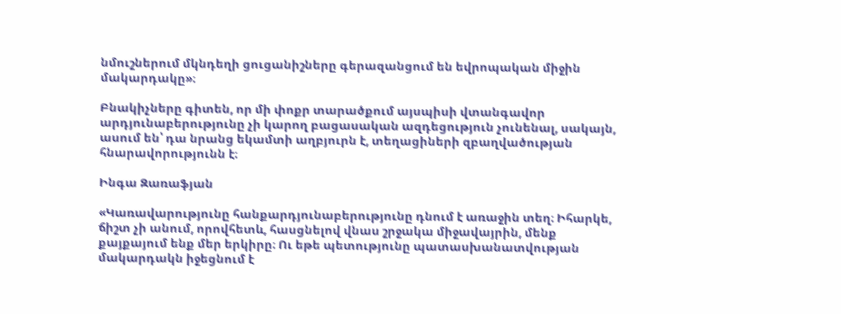նմուշներում մկնդեղի ցուցանիշները գերազանցում են եվրոպական միջին մակարդակը»։

Բնակիչները գիտեն, որ մի փոքր տարածքում այսպիսի վտանգավոր արդյունաբերությունը չի կարող բացասական ազդեցություն չունենալ, սակայն, ասում են՝ դա նրանց եկամտի աղբյուրն է, տեղացիների զբաղվածության հնարավորությունն է։

Ինգա Զառաֆյան

«Կառավարությունը հանքարդյունաբերությունը դնում է առաջին տեղ։ Իհարկե, ճիշտ չի անում, որովհետև, հասցնելով վնաս շրջակա միջավայրին, մենք  քայքայում ենք մեր երկիրը։ Ու եթե պետությունը պատասխանատվության մակարդակն իջեցնում է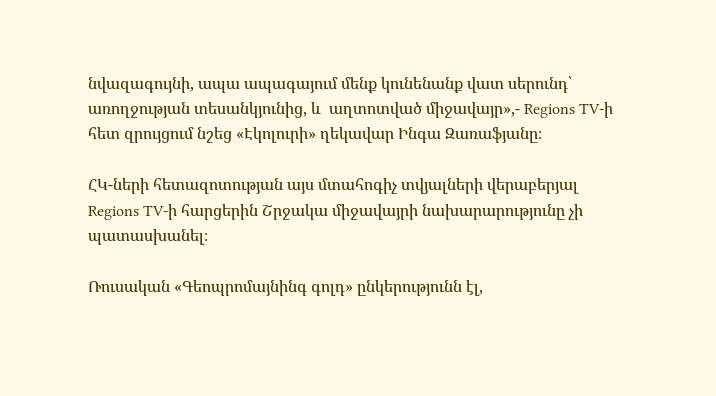նվազագույնի, ապա ապագայում մենք կունենանք վատ սերունդ՝ առողջության տեսանկյունից, և  աղտոտված միջավայր»,- Regions TV-ի հետ զրույցում նշեց «Էկոլուրի» ղեկավար Ինգա Զառաֆյանը։

ՀԿ-ների հետազոտության այս մտահոգիչ տվյալների վերաբերյալ Regions TV-ի հարցերին Շրջակա միջավայրի նախարարությունը չի պատասխանել։

Ռուսական «Գեոպրոմայնինգ գոլդ» ընկերությունն էլ,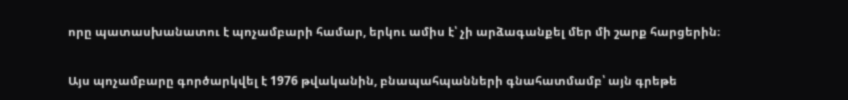որը պատասխանատու է պոչամբարի համար, երկու ամիս է՝ չի արձագանքել մեր մի շարք հարցերին։

Այս պոչամբարը գործարկվել է 1976 թվականին, բնապահպանների գնահատմամբ՝ այն գրեթե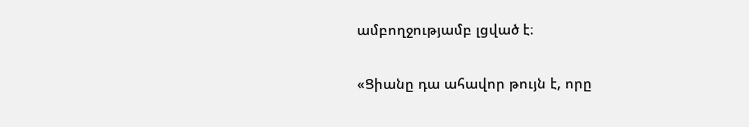ամբողջությամբ լցված է։

«Ցիանը դա ահավոր թույն է, որը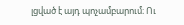լցված է այդ պոչամբարում։ Ու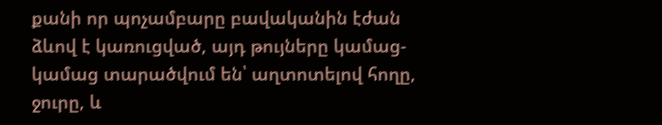քանի որ պոչամբարը բավականին էժան ձևով է կառուցված, այդ թույները կամաց-կամաց տարածվում են՝ աղտոտելով հողը, ջուրը, և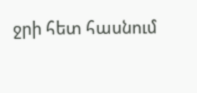ջրի հետ հասնում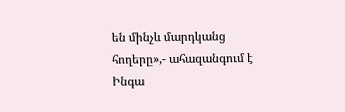են մինչև մարդկանց հողերը»,- ահազանգում է Ինգա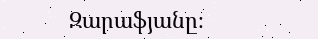Զարաֆյանը։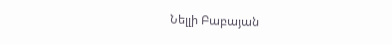Նելլի Բաբայան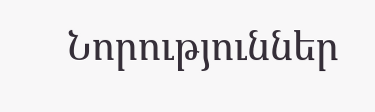Նորություններ